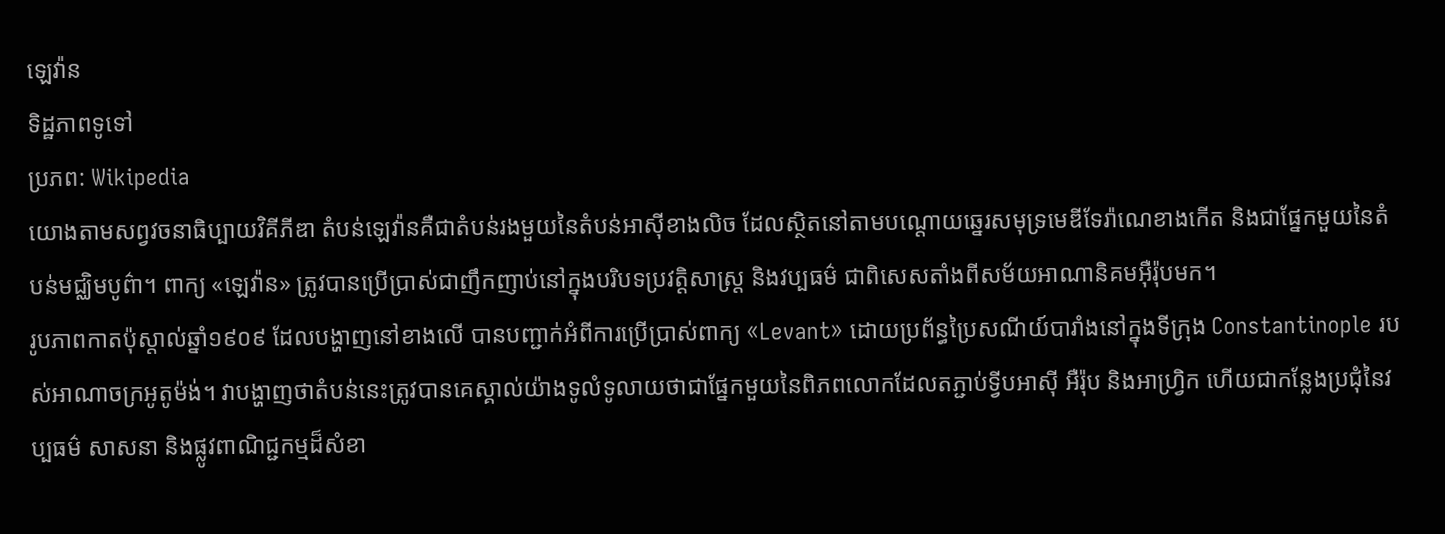ឡេវ៉ាន
ទិដ្ឋភាពទូទៅ
ប្រភព: Wikipedia
យោងតាមសព្វវចនាធិប្បាយវិគីភីឌា តំបន់ឡេវ៉ានគឺជាតំបន់រងមួយនៃតំបន់អាស៊ីខាងលិច ដែលស្ថិតនៅតាមបណ្ដោយឆ្នេរសមុទ្រមេឌីទែរ៉ាណេខាងកើត និងជាផ្នែកមួយនៃតំបន់មជ្ឈិមបូព៌ា។ ពាក្យ «ឡេវ៉ាន» ត្រូវបានប្រើប្រាស់ជាញឹកញាប់នៅក្នុងបរិបទប្រវត្តិសាស្ត្រ និងវប្បធម៌ ជាពិសេសតាំងពីសម័យអាណានិគមអ៊ឺរ៉ុបមក។
រូបភាពកាតប៉ុស្តាល់ឆ្នាំ១៩០៩ ដែលបង្ហាញនៅខាងលើ បានបញ្ជាក់អំពីការប្រើប្រាស់ពាក្យ «Levant» ដោយប្រព័ន្ធប្រៃសណីយ៍បារាំងនៅក្នុងទីក្រុង Constantinople របស់អាណាចក្រអូតូម៉ង់។ វាបង្ហាញថាតំបន់នេះត្រូវបានគេស្គាល់យ៉ាងទូលំទូលាយថាជាផ្នែកមួយនៃពិភពលោកដែលតភ្ជាប់ទ្វីបអាស៊ី អឺរ៉ុប និងអាហ្វ្រិក ហើយជាកន្លែងប្រជុំនៃវប្បធម៌ សាសនា និងផ្លូវពាណិជ្ជកម្មដ៏សំខា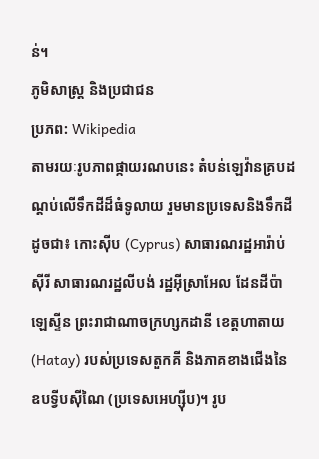ន់។
ភូមិសាស្ត្រ និងប្រជាជន
ប្រភព: Wikipedia
តាមរយៈរូបភាពផ្កាយរណបនេះ តំបន់ឡេវ៉ានគ្របដណ្ដប់លើទឹកដីដ៏ធំទូលាយ រួមមានប្រទេសនិងទឹកដីដូចជា៖ កោះស៊ីប (Cyprus) សាធារណរដ្ឋអារ៉ាប់ស៊ីរី សាធារណរដ្ឋលីបង់ រដ្ឋអ៊ីស្រាអែល ដែនដីប៉ាឡេស្ទីន ព្រះរាជាណាចក្រហ្សកដានី ខេត្តហាតាយ (Hatay) របស់ប្រទេសតួកគី និងភាគខាងជើងនៃឧបទ្វីបស៊ីណៃ (ប្រទេសអេហ្ស៊ីប)។ រូប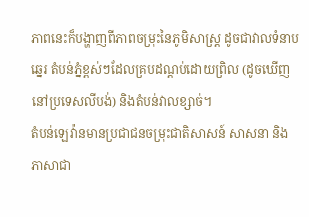ភាពនេះក៏បង្ហាញពីភាពចម្រុះនៃភូមិសាស្ត្រ ដូចជាវាលទំនាបឆ្នេរ តំបន់ភ្នំខ្ពស់ៗដែលគ្របដណ្ដប់ដោយព្រិល (ដូចឃើញនៅប្រទេសលីបង់) និងតំបន់វាលខ្សាច់។
តំបន់ឡេវ៉ានមានប្រជាជនចម្រុះជាតិសាសន៍ សាសនា និងភាសាជា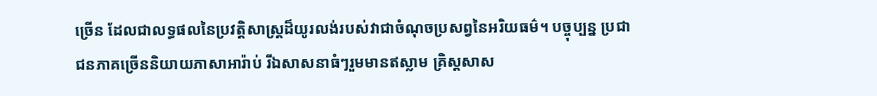ច្រើន ដែលជាលទ្ធផលនៃប្រវត្តិសាស្ត្រដ៏យូរលង់របស់វាជាចំណុចប្រសព្វនៃអរិយធម៌។ បច្ចុប្បន្ន ប្រជាជនភាគច្រើននិយាយភាសាអារ៉ាប់ រីឯសាសនាធំៗរួមមានឥស្លាម គ្រិស្តសាស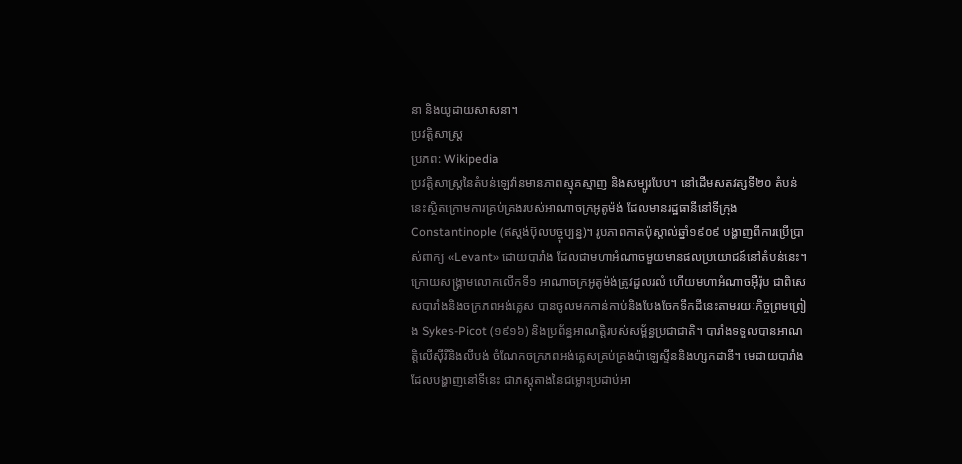នា និងយូដាយសាសនា។
ប្រវត្តិសាស្ត្រ
ប្រភព: Wikipedia
ប្រវត្តិសាស្ត្រនៃតំបន់ឡេវ៉ានមានភាពស្មុគស្មាញ និងសម្បូរបែប។ នៅដើមសតវត្សទី២០ តំបន់នេះស្ថិតក្រោមការគ្រប់គ្រងរបស់អាណាចក្រអូតូម៉ង់ ដែលមានរដ្ឋធានីនៅទីក្រុង Constantinople (ឥស្តង់ប៊ុលបច្ចុប្បន្ន)។ រូបភាពកាតប៉ុស្តាល់ឆ្នាំ១៩០៩ បង្ហាញពីការប្រើប្រាស់ពាក្យ «Levant» ដោយបារាំង ដែលជាមហាអំណាចមួយមានផលប្រយោជន៍នៅតំបន់នេះ។
ក្រោយសង្គ្រាមលោកលើកទី១ អាណាចក្រអូតូម៉ង់ត្រូវដួលរលំ ហើយមហាអំណាចអ៊ឺរ៉ុប ជាពិសេសបារាំងនិងចក្រភពអង់គ្លេស បានចូលមកកាន់កាប់និងបែងចែកទឹកដីនេះតាមរយៈកិច្ចព្រមព្រៀង Sykes-Picot (១៩១៦) និងប្រព័ន្ធអាណត្តិរបស់សម្ព័ន្ធប្រជាជាតិ។ បារាំងទទួលបានអាណត្តិលើស៊ីរីនិងលីបង់ ចំណែកចក្រភពអង់គ្លេសគ្រប់គ្រងប៉ាឡេស្ទីននិងហ្សកដានី។ មេដាយបារាំងដែលបង្ហាញនៅទីនេះ ជាភស្តុតាងនៃជម្លោះប្រដាប់អា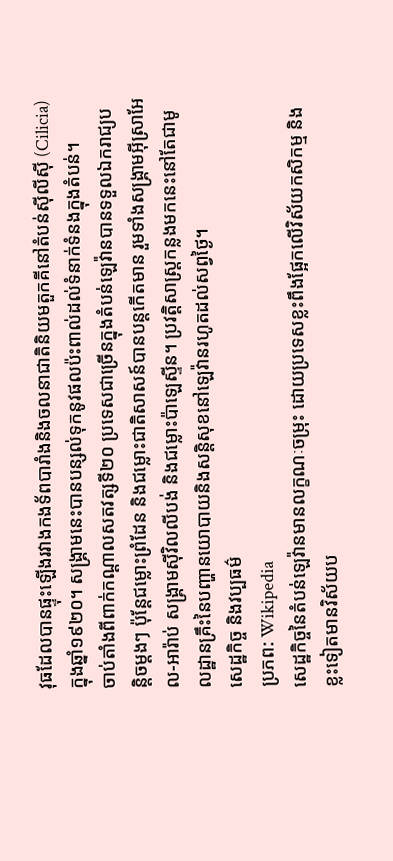វុធដែលបានផ្ទុះឡើងរវាងកងទ័ពបារាំងនិងចលនាជាតិនិយមតួកគីនៅតំបន់ស៊ីលីស៊ី (Cilicia) ក្នុងឆ្នាំ១៩២០។ សង្គ្រាមនេះបានបន្សល់ទុកនូវផលប៉ះពាល់ដល់ទំនាក់ទំនងក្នុងតំបន់។
ចាប់តាំងពីពាក់កណ្ដាលសតវត្សទី២០ ប្រទេសជាច្រើនក្នុងតំបន់ឡេវ៉ានបានទទួលឯករាជ្យបន្តិចម្ដងៗ ប៉ុន្តែជម្លោះព្រំដែន និងជម្លោះជាតិសាសន៍បានបន្តកើតមាន រួមទាំងសង្គ្រាមអ៊ីស្រាអែល-អារ៉ាប់ សង្គ្រាមស៊ីវិលលីបង់ និងជម្លោះប៉ាឡេស្ទីន។ ប្រវត្តិសាស្ត្រកន្លងមកនេះនៅតែជាមូលដ្ឋានគ្រឹះនៃបញ្ហានយោបាយនិងសន្តិសុខនៅឡេវ៉ានរហូតដល់សព្វថ្ងៃ។
សេដ្ឋកិច្ច និងវប្បធម៌
ប្រភព: Wikipedia
សេដ្ឋកិច្ចនៃតំបន់ឡេវ៉ានមានលក្ខណៈចម្រុះ ដោយប្រទេសខ្លះពឹងផ្អែកលើវិស័យកសិកម្ម និងខ្លះទៀតមានវិស័យប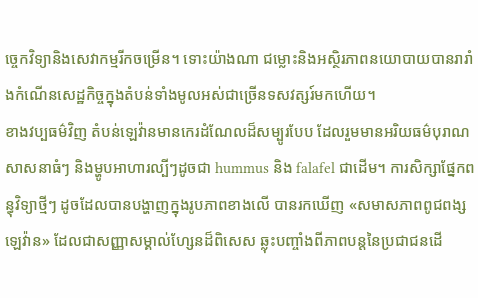ច្ចេកវិទ្យានិងសេវាកម្មរីកចម្រើន។ ទោះយ៉ាងណា ជម្លោះនិងអស្ថិរភាពនយោបាយបានរារាំងកំណើនសេដ្ឋកិច្ចក្នុងតំបន់ទាំងមូលអស់ជាច្រើនទសវត្សរ៍មកហើយ។
ខាងវប្បធម៌វិញ តំបន់ឡេវ៉ានមានកេរដំណែលដ៏សម្បូរបែប ដែលរួមមានអរិយធម៌បុរាណ សាសនាធំៗ និងម្ហូបអាហារល្បីៗដូចជា hummus និង falafel ជាដើម។ ការសិក្សាផ្នែកពន្ធុវិទ្យាថ្មីៗ ដូចដែលបានបង្ហាញក្នុងរូបភាពខាងលើ បានរកឃើញ «សមាសភាពពូជពង្សឡេវ៉ាន» ដែលជាសញ្ញាសម្គាល់ហ្សែនដ៏ពិសេស ឆ្លុះបញ្ចាំងពីភាពបន្តនៃប្រជាជនដើ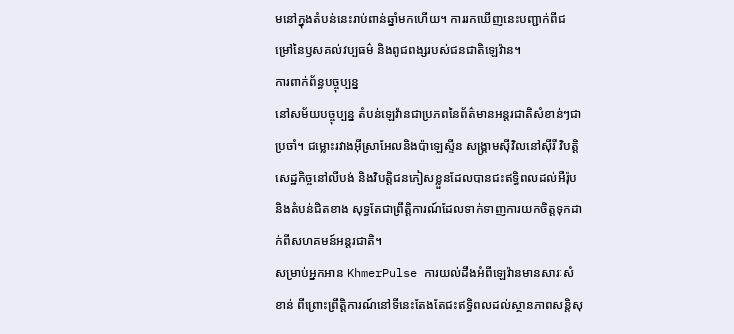មនៅក្នុងតំបន់នេះរាប់ពាន់ឆ្នាំមកហើយ។ ការរកឃើញនេះបញ្ជាក់ពីជម្រៅនៃឫសគល់វប្បធម៌ និងពូជពង្សរបស់ជនជាតិឡេវ៉ាន។
ការពាក់ព័ន្ធបច្ចុប្បន្ន
នៅសម័យបច្ចុប្បន្ន តំបន់ឡេវ៉ានជាប្រភពនៃព័ត៌មានអន្តរជាតិសំខាន់ៗជាប្រចាំ។ ជម្លោះរវាងអ៊ីស្រាអែលនិងប៉ាឡេស្ទីន សង្គ្រាមស៊ីវិលនៅស៊ីរី វិបត្តិសេដ្ឋកិច្ចនៅលីបង់ និងវិបត្តិជនភៀសខ្លួនដែលបានជះឥទ្ធិពលដល់អឺរ៉ុបនិងតំបន់ជិតខាង សុទ្ធតែជាព្រឹត្តិការណ៍ដែលទាក់ទាញការយកចិត្តទុកដាក់ពីសហគមន៍អន្តរជាតិ។
សម្រាប់អ្នកអាន KhmerPulse ការយល់ដឹងអំពីឡេវ៉ានមានសារៈសំខាន់ ពីព្រោះព្រឹត្តិការណ៍នៅទីនេះតែងតែជះឥទ្ធិពលដល់ស្ថានភាពសន្តិសុ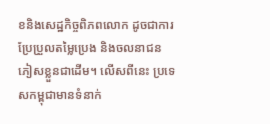ខនិងសេដ្ឋកិច្ចពិភពលោក ដូចជាការប្រែប្រួលតម្លៃប្រេង និងចលនាជនភៀសខ្លួនជាដើម។ លើសពីនេះ ប្រទេសកម្ពុជាមានទំនាក់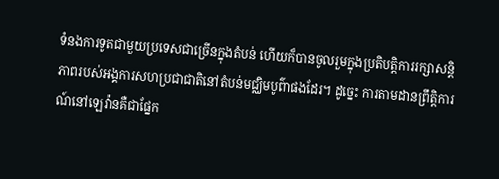ទំនងការទូតជាមួយប្រទេសជាច្រើនក្នុងតំបន់ ហើយក៏បានចូលរួមក្នុងប្រតិបត្តិការរក្សាសន្តិភាពរបស់អង្គការសហប្រជាជាតិនៅតំបន់មជ្ឈិមបូព៌ាផងដែរ។ ដូច្នេះ ការតាមដានព្រឹត្តិការណ៍នៅឡេវ៉ានគឺជាផ្នែក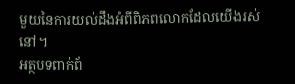មួយនៃការយល់ដឹងអំពីពិភពលោកដែលយើងរស់នៅ។
អត្ថបទពាក់ព័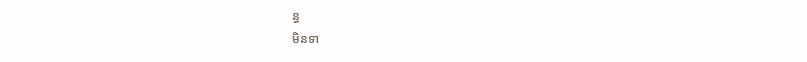ន្ធ
មិនទា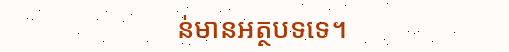ន់មានអត្ថបទទេ។